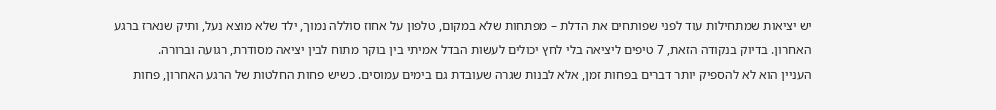יש יציאות שמתחילות עוד לפני שפותחים את הדלת – מפתחות שלא במקום, טלפון על אחוז סוללה נמוך, ילד שלא מוצא נעל, ותיק שנארז ברגע האחרון. בדיוק בנקודה הזאת, 7 טיפים ליציאה בלי לחץ יכולים לעשות הבדל אמיתי בין בוקר מתוח לבין יציאה מסודרת, רגועה וברורה.
העניין הוא לא להספיק יותר דברים בפחות זמן, אלא לבנות שגרה שעובדת גם בימים עמוסים. כשיש פחות החלטות של הרגע האחרון, פחות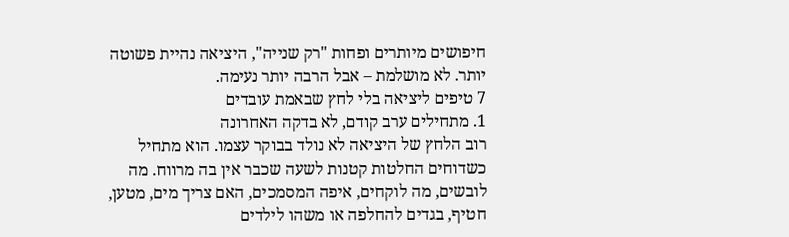חיפושים מיותרים ופחות "רק שנייה", היציאה נהיית פשוטה יותר. לא מושלמת – אבל הרבה יותר נעימה.
7 טיפים ליציאה בלי לחץ שבאמת עובדים
1. מתחילים ערב קודם, לא בדקה האחרונה
רוב הלחץ של היציאה לא נולד בבוקר עצמו. הוא מתחיל כשדוחים החלטות קטנות לשעה שכבר אין בה מרווח. מה לובשים, מה לוקחים, איפה המסמכים, האם צריך מים, מטען, חטיף, בגדים להחלפה או משהו לילדים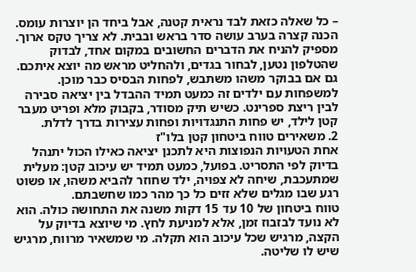– כל שאלה כזאת לבד נראית קטנה, אבל ביחד הן יוצרות עומס.
הכנה קצרה בערב עושה סדר בראש ובבית. לא צריך טקס ארוך. מספיק להניח את הדברים החשובים במקום אחד, לבדוק שהטלפון נטען, לבחור בגדים, ולהחליט מראש מה יוצא איתכם. גם אם בבוקר משהו משתבש, לפחות הבסיס כבר מוכן.
למשפחות עם ילדים זה כמעט תמיד ההבדל בין יציאה סבירה לבין ריצת ספרינט. כשיש תיק מסודר, בקבוק מלא ופריט מעבר קטן לילד, יש פחות התנגדויות ופחות עצירות בדרך לדלת.
2. משאירים טווח ביטחון קטן בלו"ז
אחת הטעויות הנפוצות היא לתכנן יציאה כאילו הכול יתנהל בדיוק לפי התסריט. בפועל, כמעט תמיד יש עיכוב קטן: מעלית שמתעכבת, שיחה לא צפויה, ילד שחוזר להביא משהו, או פשוט רגע שבו מגלים שלא זזים כל כך מהר כמו שחשבתם.
טווח ביטחון של 10 עד 15 דקות משנה את התחושה כולה. הוא לא נועד לבזבוז זמן, אלא למניעת לחץ. מי שיוצא בדיוק על הקצה, מרגיש שכל עיכוב הוא תקלה. מי שמשאיר מרווח, מרגיש שיש לו שליטה.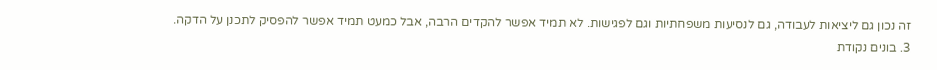זה נכון גם ליציאות לעבודה, גם לנסיעות משפחתיות וגם לפגישות. לא תמיד אפשר להקדים הרבה, אבל כמעט תמיד אפשר להפסיק לתכנן על הדקה.
3. בונים נקודת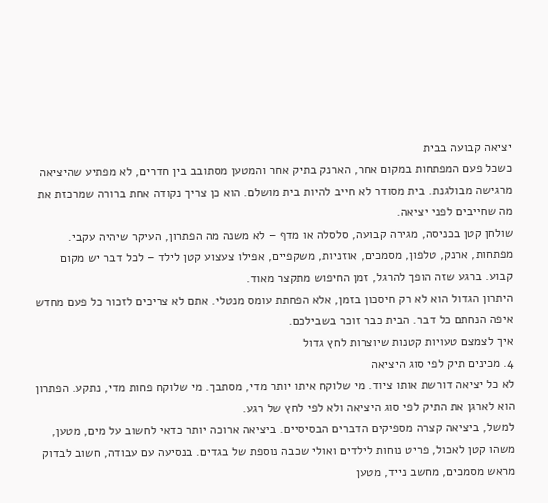יציאה קבועה בבית
כשכל פעם המפתחות במקום אחר, הארנק בתיק אחר והמטען מסתובב בין חדרים, לא מפתיע שהיציאה מרגישה מבולגנת. בית מסודר לא חייב להיות בית מושלם. הוא כן צריך נקודה אחת ברורה שמרכזת את מה שחייבים לפני יציאה.
שולחן קטן בכניסה, מגירה קבועה, סלסלה או מדף – לא משנה מה הפתרון, העיקר שיהיה עקבי. מפתחות, ארנק, טלפון, מסמכים, אוזניות, משקפיים, אפילו צעצוע קטן לילד – לכל דבר יש מקום קבוע. ברגע שזה הופך להרגל, זמן החיפוש מתקצר מאוד.
היתרון הגדול הוא לא רק חיסכון בזמן, אלא הפחתת עומס מנטלי. אתם לא צריכים לזכור כל פעם מחדש איפה הנחתם כל דבר. הבית כבר זוכר בשבילכם.
איך לצמצם טעויות קטנות שיוצרות לחץ גדול
4. מכינים תיק לפי סוג היציאה
לא כל יציאה דורשת אותו ציוד. מי שלוקח איתו יותר מדי, מסתבך. מי שלוקח פחות מדי, נתקע. הפתרון הוא לארגן את התיק לפי סוג היציאה ולא לפי לחץ של רגע.
למשל, ביציאה קצרה מספיקים הדברים הבסיסיים. ביציאה ארוכה יותר כדאי לחשוב על מים, מטען, משהו קטן לאכול, פריט נוחות לילדים ואולי שכבה נוספת של בגדים. בנסיעה עם עבודה, חשוב לבדוק מראש מסמכים, מחשב נייד, מטען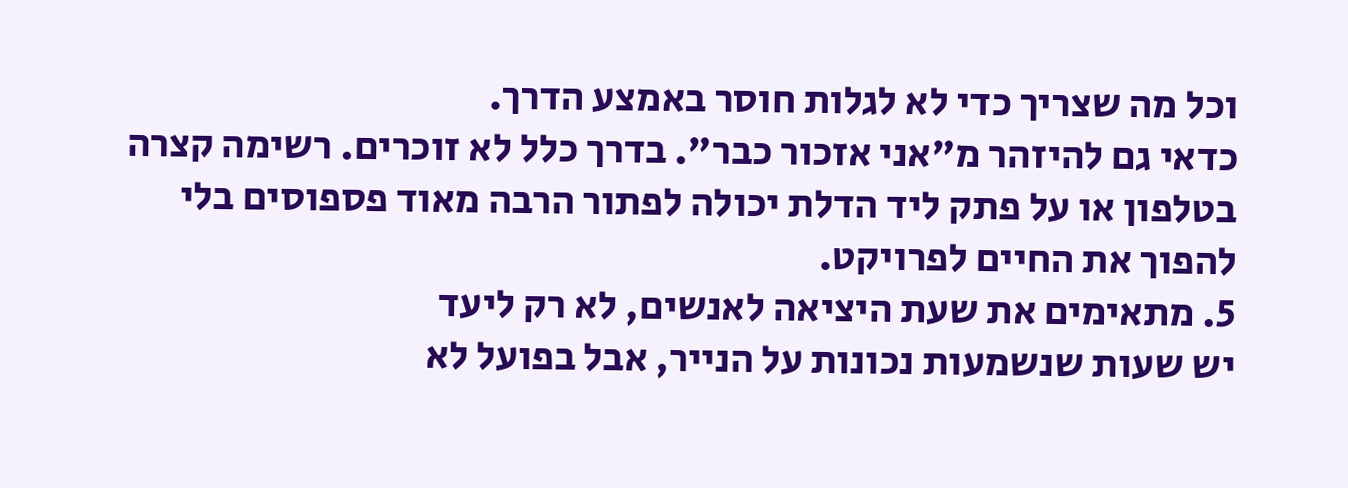וכל מה שצריך כדי לא לגלות חוסר באמצע הדרך.
כדאי גם להיזהר מ"אני אזכור כבר". בדרך כלל לא זוכרים. רשימה קצרה בטלפון או על פתק ליד הדלת יכולה לפתור הרבה מאוד פספוסים בלי להפוך את החיים לפרויקט.
5. מתאימים את שעת היציאה לאנשים, לא רק ליעד
יש שעות שנשמעות נכונות על הנייר, אבל בפועל לא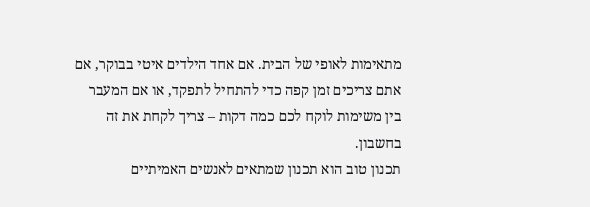מתאימות לאופי של הבית. אם אחד הילדים איטי בבוקר, אם אתם צריכים זמן קפה כדי להתחיל לתפקד, או אם המעבר בין משימות לוקח לכם כמה דקות – צריך לקחת את זה בחשבון.
תכנון טוב הוא תכנון שמתאים לאנשים האמיתיים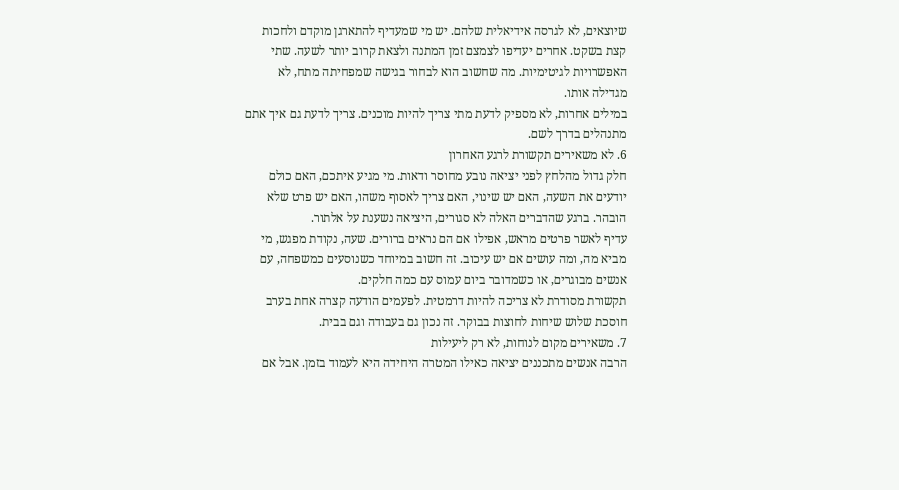שיוצאים, לא לגרסה אידיאלית שלהם. יש מי שמעדיף להתארגן מוקדם ולחכות קצת בשקט. אחרים יעדיפו לצמצם זמן המתנה ולצאת קרוב יותר לשעה. שתי האפשרויות לגיטימיות. מה שחשוב הוא לבחור בגישה שמפחיתה מתח, לא מגדילה אותו.
במילים אחרות, לא מספיק לדעת מתי צריך להיות מוכנים. צריך לדעת גם איך אתם מתנהלים בדרך לשם.
6. לא משאירים תקשורת לרגע האחרון
חלק גדול מהלחץ לפני יציאה נובע מחוסר ודאות. מי מגיע איתכם, האם כולם יודעים את השעה, האם יש שינוי, האם צריך לאסוף משהו, האם יש פרט שלא הובהר. ברגע שהדברים האלה לא סגורים, היציאה נשענת על אלתור.
עדיף לאשר פרטים מראש, אפילו אם הם נראים ברורים. שעה, נקודת מפגש, מי מביא מה, ומה עושים אם יש עיכוב. זה חשוב במיוחד כשנוסעים כמשפחה, עם אנשים מבוגרים, או כשמדובר ביום עמוס עם כמה חלקים.
תקשורת מסודרת לא צריכה להיות דרמטית. לפעמים הודעה קצרה אחת בערב חוסכת שלוש שיחות לחוצות בבוקר. זה נכון גם בעבודה וגם בבית.
7. משאירים מקום לנוחות, לא רק ליעילות
הרבה אנשים מתכננים יציאה כאילו המטרה היחידה היא לעמוד בזמן. אבל אם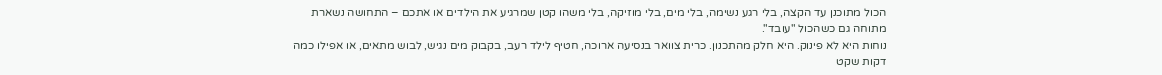הכול מתוכנן עד הקצה, בלי רגע נשימה, בלי מים, בלי מוזיקה, בלי משהו קטן שמרגיע את הילדים או אתכם – התחושה נשארת מתוחה גם כשהכול "עובד".
נוחות היא לא פינוק. היא חלק מהתכנון. כרית צוואר בנסיעה ארוכה, חטיף לילד רעב, בקבוק מים נגיש, לבוש מתאים, או אפילו כמה דקות שקט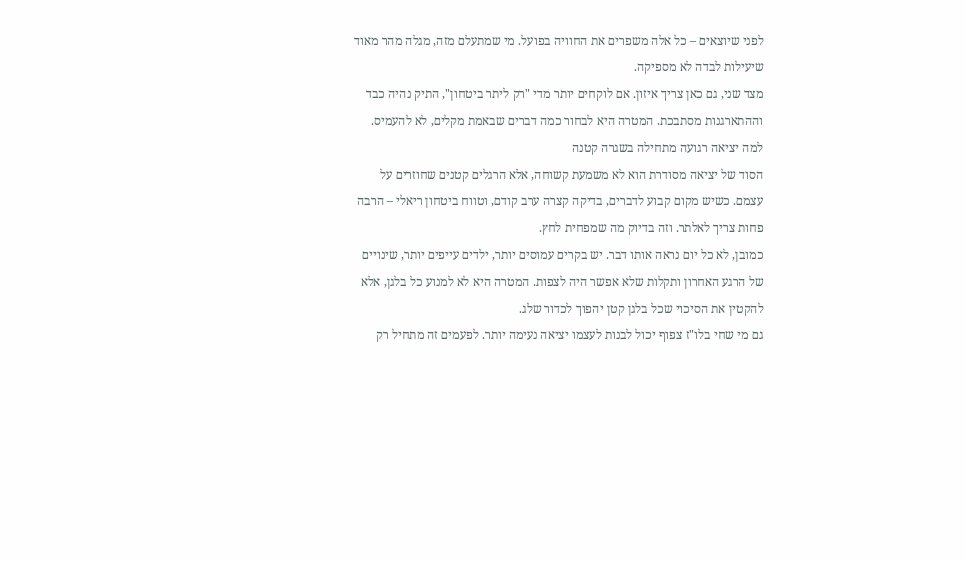לפני שיוצאים – כל אלה משפרים את החוויה בפועל. מי שמתעלם מזה, מגלה מהר מאוד שיעילות לבדה לא מספיקה.
מצד שני, גם כאן צריך איזון. אם לוקחים יותר מדי "רק ליתר ביטחון", התיק נהיה כבד וההתארגנות מסתבכת. המטרה היא לבחור כמה דברים שבאמת מקלים, לא להעמיס.
למה יציאה רגועה מתחילה בשגרה קטנה
הסוד של יציאה מסודרת הוא לא משמעת קשוחה, אלא הרגלים קטנים שחוזרים על עצמם. כשיש מקום קבוע לדברים, בדיקה קצרה ערב קודם, וטווח ביטחון ריאלי – הרבה פחות צריך לאלתר. וזה בדיוק מה שמפחית לחץ.
כמובן, לא כל יום נראה אותו דבר. יש בקרים עמוסים יותר, ילדים עייפים יותר, שינויים של הרגע האחרון ותקלות שלא אפשר היה לצפות. המטרה היא לא למנוע כל בלגן, אלא להקטין את הסיכוי שכל בלגן קטן יהפוך לכדור שלג.
גם מי שחי בלו"ז צפוף יכול לבנות לעצמו יציאה נעימה יותר. לפעמים זה מתחיל רק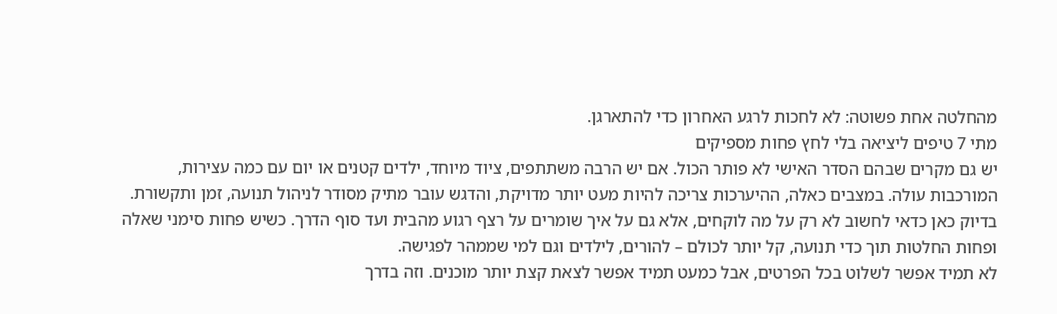מהחלטה אחת פשוטה: לא לחכות לרגע האחרון כדי להתארגן.
מתי 7 טיפים ליציאה בלי לחץ פחות מספיקים
יש גם מקרים שבהם הסדר האישי לא פותר הכול. אם יש הרבה משתתפים, ציוד מיוחד, ילדים קטנים או יום עם כמה עצירות, המורכבות עולה. במצבים כאלה, ההיערכות צריכה להיות מעט יותר מדויקת, והדגש עובר מתיק מסודר לניהול תנועה, זמן ותקשורת.
בדיוק כאן כדאי לחשוב לא רק על מה לוקחים, אלא גם על איך שומרים על רצף רגוע מהבית ועד סוף הדרך. כשיש פחות סימני שאלה ופחות החלטות תוך כדי תנועה, קל יותר לכולם – להורים, לילדים וגם למי שממהר לפגישה.
לא תמיד אפשר לשלוט בכל הפרטים, אבל כמעט תמיד אפשר לצאת קצת יותר מוכנים. וזה בדרך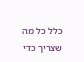כלל כל מה שצריך כדי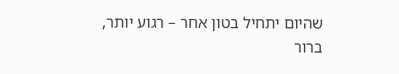שהיום יתחיל בטון אחר – רגוע יותר, ברור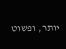יותר, ופשוט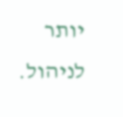יותר לניהול.